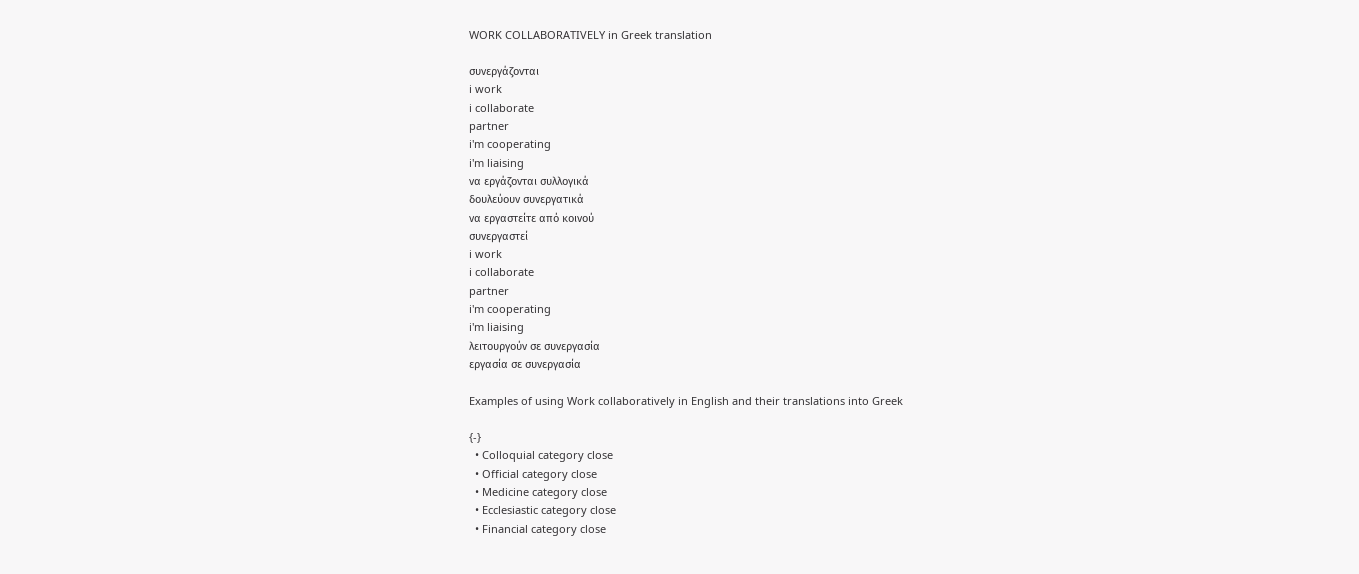WORK COLLABORATIVELY in Greek translation

συνεργάζονται
i work
i collaborate
partner
i'm cooperating
i'm liaising
να εργάζονται συλλογικά
δουλεύουν συνεργατικά
να εργαστείτε από κοινού
συνεργαστεί
i work
i collaborate
partner
i'm cooperating
i'm liaising
λειτουργούν σε συνεργασία
εργασία σε συνεργασία

Examples of using Work collaboratively in English and their translations into Greek

{-}
  • Colloquial category close
  • Official category close
  • Medicine category close
  • Ecclesiastic category close
  • Financial category close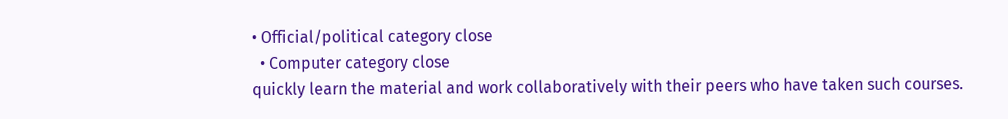• Official/political category close
  • Computer category close
quickly learn the material and work collaboratively with their peers who have taken such courses.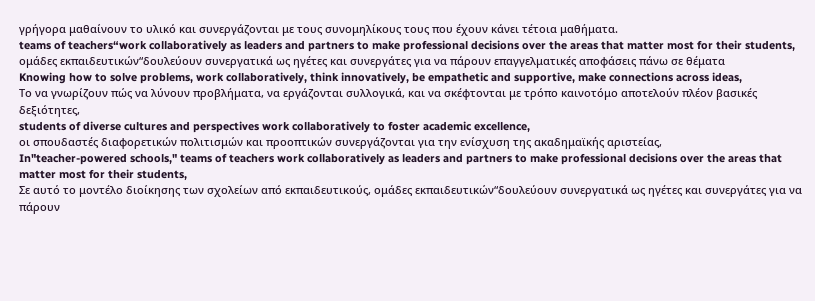γρήγορα μαθαίνουν το υλικό και συνεργάζονται με τους συνομηλίκους τους που έχουν κάνει τέτοια μαθήματα.
teams of teachers“work collaboratively as leaders and partners to make professional decisions over the areas that matter most for their students,
ομάδες εκπαιδευτικών“δουλεύουν συνεργατικά ως ηγέτες και συνεργάτες για να πάρουν επαγγελματικές αποφάσεις πάνω σε θέματα
Knowing how to solve problems, work collaboratively, think innovatively, be empathetic and supportive, make connections across ideas,
Το να γνωρίζουν πώς να λύνουν προβλήματα, να εργάζονται συλλογικά, και να σκέφτονται με τρόπο καινοτόμο αποτελούν πλέον βασικές δεξιότητες,
students of diverse cultures and perspectives work collaboratively to foster academic excellence,
οι σπουδαστές διαφορετικών πολιτισμών και προοπτικών συνεργάζονται για την ενίσχυση της ακαδημαϊκής αριστείας,
In"teacher-powered schools," teams of teachers work collaboratively as leaders and partners to make professional decisions over the areas that matter most for their students,
Σε αυτό το μοντέλο διοίκησης των σχολείων από εκπαιδευτικούς, ομάδες εκπαιδευτικών“δουλεύουν συνεργατικά ως ηγέτες και συνεργάτες για να πάρουν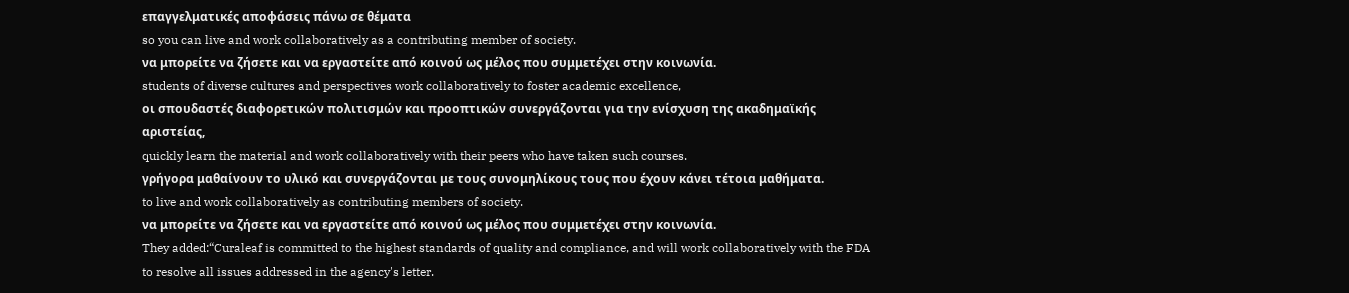επαγγελματικές αποφάσεις πάνω σε θέματα
so you can live and work collaboratively as a contributing member of society.
να μπορείτε να ζήσετε και να εργαστείτε από κοινού ως μέλος που συμμετέχει στην κοινωνία.
students of diverse cultures and perspectives work collaboratively to foster academic excellence,
οι σπουδαστές διαφορετικών πολιτισμών και προοπτικών συνεργάζονται για την ενίσχυση της ακαδημαϊκής αριστείας,
quickly learn the material and work collaboratively with their peers who have taken such courses.
γρήγορα μαθαίνουν το υλικό και συνεργάζονται με τους συνομηλίκους τους που έχουν κάνει τέτοια μαθήματα.
to live and work collaboratively as contributing members of society.
να μπορείτε να ζήσετε και να εργαστείτε από κοινού ως μέλος που συμμετέχει στην κοινωνία.
They added:“Curaleaf is committed to the highest standards of quality and compliance, and will work collaboratively with the FDA to resolve all issues addressed in the agency's letter.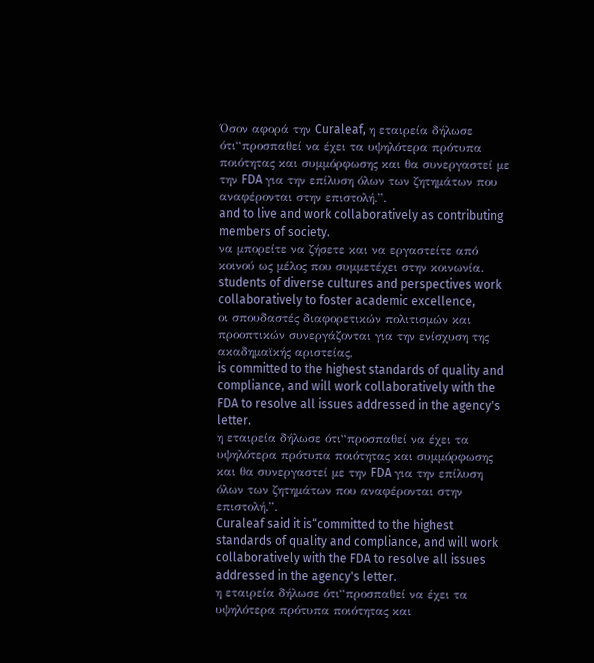Όσον αφορά την Curaleaf, η εταιρεία δήλωσε ότι“προσπαθεί να έχει τα υψηλότερα πρότυπα ποιότητας και συμμόρφωσης και θα συνεργαστεί με την FDA για την επίλυση όλων των ζητημάτων που αναφέρονται στην επιστολή.”.
and to live and work collaboratively as contributing members of society.
να μπορείτε να ζήσετε και να εργαστείτε από κοινού ως μέλος που συμμετέχει στην κοινωνία.
students of diverse cultures and perspectives work collaboratively to foster academic excellence,
οι σπουδαστές διαφορετικών πολιτισμών και προοπτικών συνεργάζονται για την ενίσχυση της ακαδημαϊκής αριστείας,
is committed to the highest standards of quality and compliance, and will work collaboratively with the FDA to resolve all issues addressed in the agency's letter.
η εταιρεία δήλωσε ότι“προσπαθεί να έχει τα υψηλότερα πρότυπα ποιότητας και συμμόρφωσης και θα συνεργαστεί με την FDA για την επίλυση όλων των ζητημάτων που αναφέρονται στην επιστολή.”.
Curaleaf said it is“committed to the highest standards of quality and compliance, and will work collaboratively with the FDA to resolve all issues addressed in the agency's letter.
η εταιρεία δήλωσε ότι“προσπαθεί να έχει τα υψηλότερα πρότυπα ποιότητας και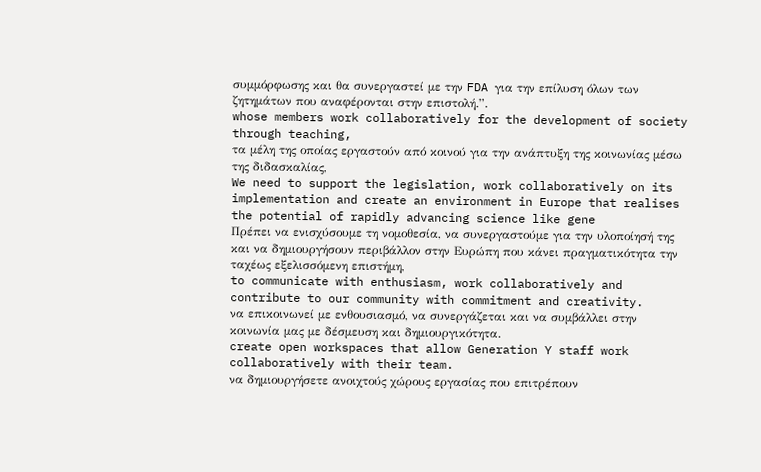συμμόρφωσης και θα συνεργαστεί με την FDA για την επίλυση όλων των ζητημάτων που αναφέρονται στην επιστολή.”.
whose members work collaboratively for the development of society through teaching,
τα μέλη της οποίας εργαστούν από κοινού για την ανάπτυξη της κοινωνίας μέσω της διδασκαλίας,
We need to support the legislation, work collaboratively on its implementation and create an environment in Europe that realises the potential of rapidly advancing science like gene
Πρέπει να ενισχύσουμε τη νομοθεσία, να συνεργαστούμε για την υλοποίησή της και να δημιουργήσουν περιβάλλον στην Ευρώπη που κάνει πραγματικότητα την ταχέως εξελισσόμενη επιστήμη,
to communicate with enthusiasm, work collaboratively and contribute to our community with commitment and creativity.
να επικοινωνεί με ενθουσιασμό, να συνεργάζεται και να συμβάλλει στην κοινωνία μας με δέσμευση και δημιουργικότητα.
create open workspaces that allow Generation Y staff work collaboratively with their team.
να δημιουργήσετε ανοιχτούς χώρους εργασίας που επιτρέπουν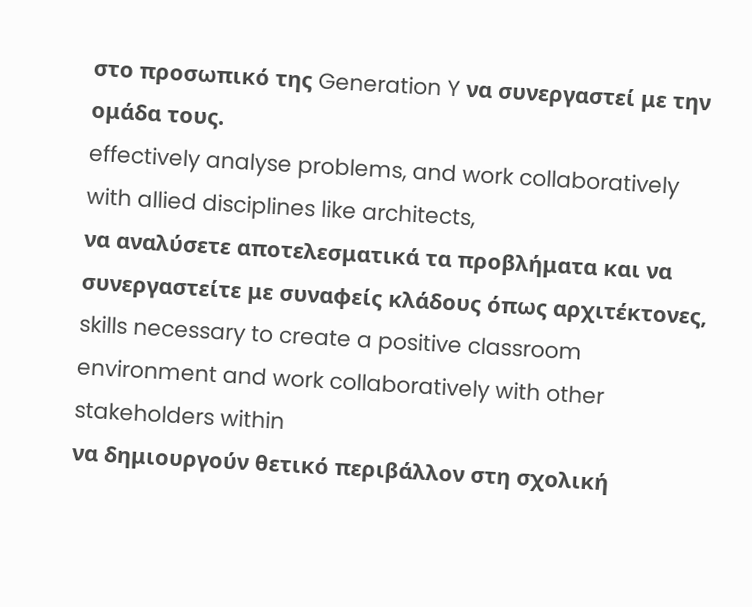στο προσωπικό της Generation Y να συνεργαστεί με την ομάδα τους.
effectively analyse problems, and work collaboratively with allied disciplines like architects,
να αναλύσετε αποτελεσματικά τα προβλήματα και να συνεργαστείτε με συναφείς κλάδους όπως αρχιτέκτονες,
skills necessary to create a positive classroom environment and work collaboratively with other stakeholders within
να δημιουργούν θετικό περιβάλλον στη σχολική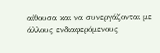αίθουσα και να συνεργάζονται με άλλους ενδιαφερόμενους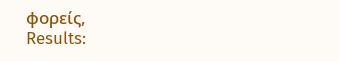φορείς,
Results: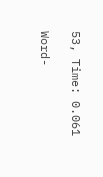53, Time: 0.061

Word-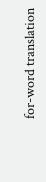for-word translation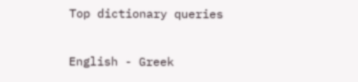Top dictionary queries

English - Greek